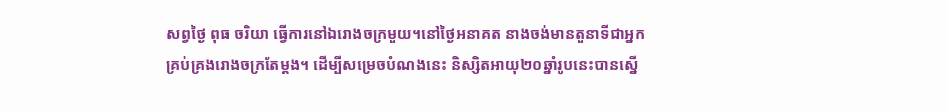សព្វថ្ងៃ ពុធ ចរិយា ធ្វើការនៅឯរោងចក្រមួយ។នៅថ្ងៃអនាគត នាងចង់មានតួនាទីជាអ្នកគ្រប់គ្រងរោងចក្រតែម្ដង។ ដើម្បីសម្រេចបំណងនេះ និស្សិតអាយុ២០ឆ្នាំរូបនេះបានស្នើ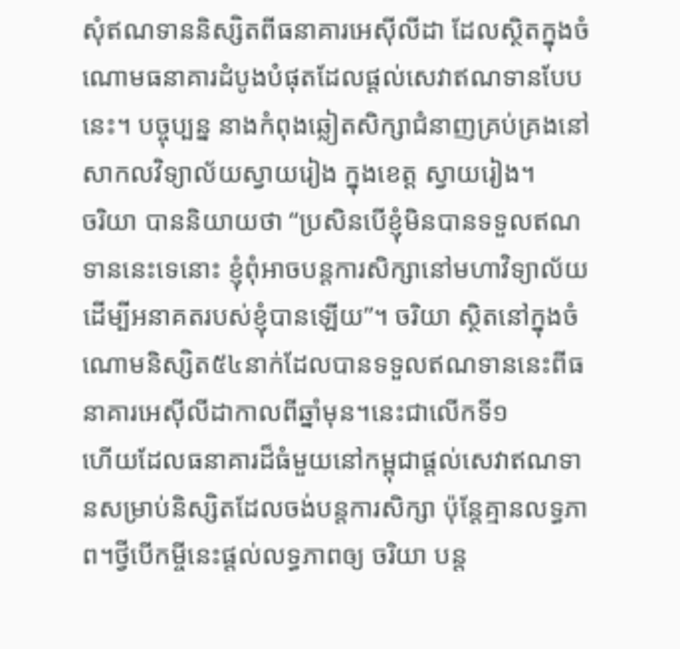សុំឥណទាននិស្សិតពីធនាគារអេស៊ីលីដា ដែលស្ថិតក្នុងចំណោមធនាគារដំបូងបំផុតដែលផ្ដល់សេវាឥណទានបែបនេះ។ បច្ចុប្បន្ន នាងកំពុងឆ្លៀតសិក្សាជំនាញគ្រប់គ្រងនៅសាកលវិទ្យាល័យស្វាយរៀង ក្នុងខេត្ត ស្វាយរៀង។
ចរិយា បាននិយាយថា “ប្រសិនបើខ្ញុំមិនបានទទួលឥណទាននេះទេនោះ ខ្ញុំពុំអាចបន្តការសិក្សានៅមហាវិទ្យាល័យដើម្បីអនាគតរបស់ខ្ញុំបានឡើយ”។ ចរិយា ស្ថិតនៅក្នុងចំណោមនិស្សិត៥៤នាក់ដែលបានទទួលឥណទាននេះពីធនាគារអេស៊ីលីដាកាលពីឆ្នាំមុន។នេះជាលើកទី១
ហើយដែលធនាគារដ៏ធំមួយនៅកម្ពុជាផ្ដល់សេវាឥណទានសម្រាប់និស្សិតដែលចង់បន្តការសិក្សា ប៉ុន្តែគ្មានលទ្ធភាព។ថ្វីបើកម្ចីនេះផ្ដល់លទ្ធភាពឲ្យ ចរិយា បន្ត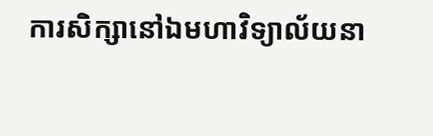ការសិក្សានៅឯមហាវិទ្យាល័យនា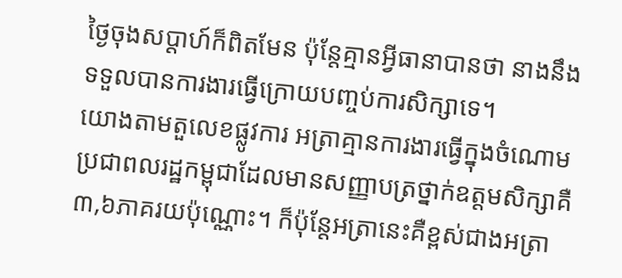ថ្ងៃចុងសប្ដាហ៍ក៏ពិតមែន ប៉ុន្តែគ្មានអ្វីធានាបានថា នាងនឹងទទួលបានការងារធ្វើក្រោយបញ្ចប់ការសិក្សាទេ។
យោងតាមតួលេខផ្លូវការ អត្រាគ្មានការងារធ្វើក្នុងចំណោមប្រជាពលរដ្ឋកម្ពុជាដែលមានសញ្ញាបត្រថ្នាក់ឧត្តមសិក្សាគឺ៣,៦ភាគរយប៉ុណ្ណោះ។ ក៏ប៉ុន្តែអត្រានេះគឺខ្ពស់ជាងអត្រា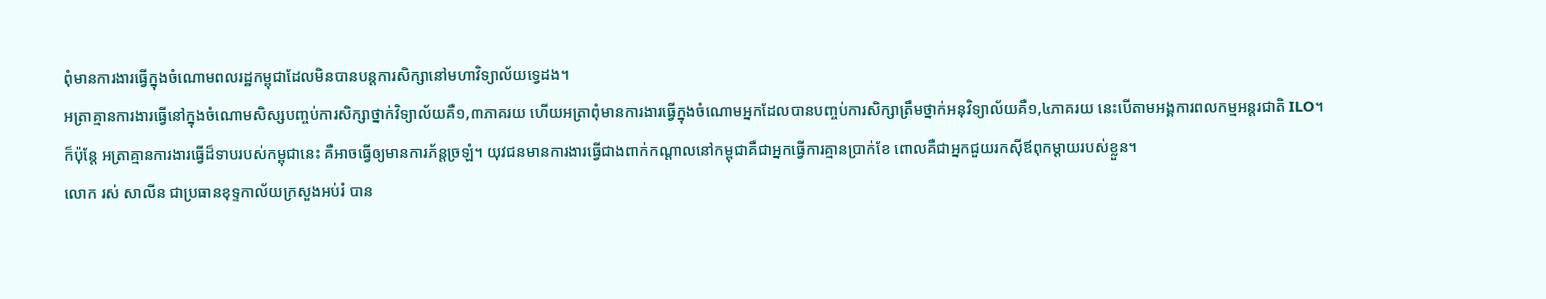ពុំមានការងារធ្វើក្នុងចំណោមពលរដ្ឋកម្ពុជាដែលមិនបានបន្តការសិក្សានៅមហាវិទ្យាល័យទ្វេដង។
អត្រាគ្មានការងារធ្វើនៅក្នុងចំណោមសិស្សបញ្ចប់ការសិក្សាថ្នាក់វិទ្យាល័យគឺ១,៣ភាគរយ ហើយអត្រាពុំមានការងារធ្វើក្នុងចំណោមអ្នកដែលបានបញ្ចប់ការសិក្សាត្រឹមថ្នាក់អនុវិទ្យាល័យគឺ១,៤ភាគរយ នេះបើតាមអង្គការពលកម្មអន្តរជាតិ ILO។
ក៏ប៉ុន្តែ អត្រាគ្មានការងារធ្វើដ៏ទាបរបស់កម្ពុជានេះ គឺអាចធ្វើឲ្យមានការភ័ន្តច្រឡំ។ យុវជនមានការងារធ្វើជាងពាក់កណ្ដាលនៅកម្ពុជាគឺជាអ្នកធ្វើការគ្មានប្រាក់ខែ ពោលគឺជាអ្នកជួយរកស៊ីឪពុកម្ដាយរបស់ខ្លួន។
លោក រស់ សាលីន ជាប្រធានខុទ្ទកាល័យក្រសួងអប់រំ បាន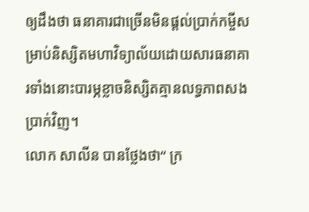ឲ្យដឹងថា ធនាគារជាច្រើនមិនផ្ដល់ប្រាក់កម្ចីសម្រាប់និស្សិតមហាវិទ្យាល័យដោយសារធនាគារទាំងនោះបារម្ភខ្លាចនិស្សិតគ្មានលទ្ធភាពសងប្រាក់វិញ។
លោក សាលីន បានថ្លែងថា“ ក្រ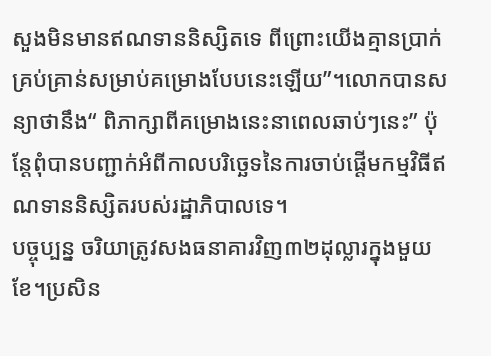សួងមិនមានឥណទាននិស្សិតទេ ពីព្រោះយើងគ្មានប្រាក់គ្រប់គ្រាន់សម្រាប់គម្រោងបែបនេះឡើយ”។លោកបានសន្យាថានឹង“ ពិភាក្សាពីគម្រោងនេះនាពេលឆាប់ៗនេះ” ប៉ុន្តែពុំបានបញ្ជាក់អំពីកាលបរិច្ឆេទនៃការចាប់ផ្ដើមកម្មវិធីឥណទាននិស្សិតរបស់រដ្ឋាភិបាលទេ។
បច្ចុប្បន្ន ចរិយាត្រូវសងធនាគារវិញ៣២ដុល្លារក្នុងមួយខែ។ប្រសិន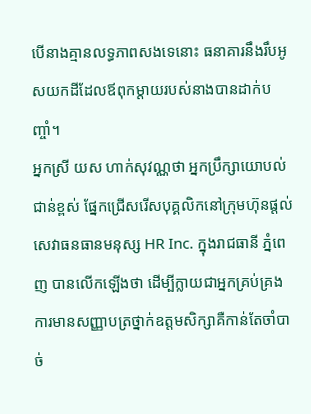បើនាងគ្មានលទ្ធភាពសងទេនោះ ធនាគារនឹងរឹបអូសយកដីដែលឪពុកម្ដាយរបស់នាងបានដាក់បញ្ចាំ។
អ្នកស្រី យស ហាក់សុវណ្ណថា អ្នកប្រឹក្សាយោបល់ជាន់ខ្ពស់ ផ្នែកជ្រើសរើសបុគ្គលិកនៅក្រុមហ៊ុនផ្ដល់សេវាធនធានមនុស្ស HR Inc. ក្នុងរាជធានី ភ្នំពេញ បានលើកឡើងថា ដើម្បីក្លាយជាអ្នកគ្រប់គ្រង ការមានសញ្ញាបត្រថ្នាក់ឧត្តមសិក្សាគឺកាន់តែចាំបាច់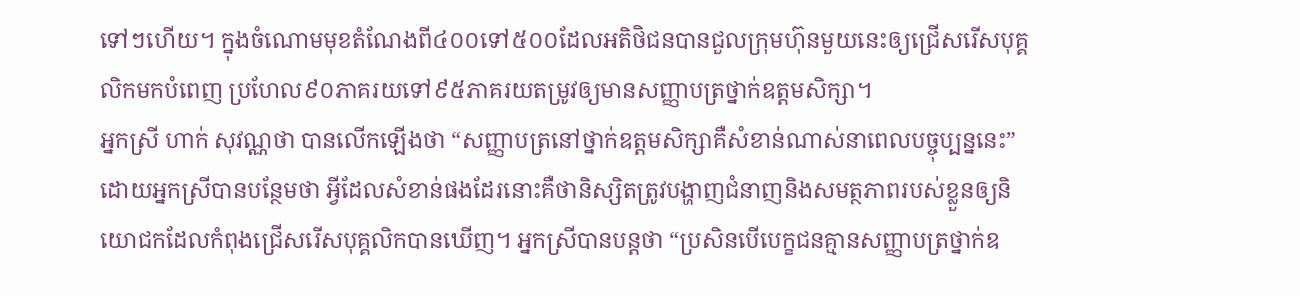ទៅៗហើយ។ ក្នុងចំណោមមុខតំណែងពី៤០០ទៅ៥០០ដែលអតិថិជនបានជួលក្រុមហ៊ុនមួយនេះឲ្យជ្រើសរើសបុគ្គលិកមកបំពេញ ប្រហែល៩០ភាគរយទៅ៩៥ភាគរយតម្រូវឲ្យមានសញ្ញាបត្រថ្នាក់ឧត្តមសិក្សា។
អ្នកស្រី ហាក់ សុវណ្ណថា បានលើកឡើងថា “សញ្ញាបត្រនៅថ្នាក់ឧត្តមសិក្សាគឺសំខាន់ណាស់នាពេលបច្ចុប្បន្ននេះ” ដោយអ្នកស្រីបានបន្ថែមថា អ្វីដែលសំខាន់ផងដែរនោះគឺថានិស្សិតត្រូវបង្ហាញជំនាញនិងសមត្ថភាពរបស់ខ្លួនឲ្យនិយោជកដែលកំពុងជ្រើសរើសបុគ្គលិកបានឃើញ។ អ្នកស្រីបានបន្តថា “ប្រសិនបើបេក្ខជនគ្មានសញ្ញាបត្រថ្នាក់ឧ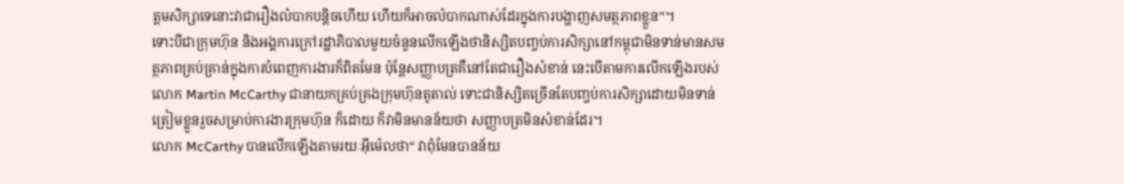ត្តមសិក្សាទេនោះវាជារឿងលំបាកបន្តិចហើយ ហើយក៏អាចលំបាកណាស់ដែរក្នុងការបង្ហាញសមត្ថភាពខ្លួន”។
ទោះបីជាក្រុមហ៊ុន និងអង្គការក្រៅរដ្ឋាភិបាលមួយចំនួនលើកឡើងថានិស្សិតបញ្ចប់ការសិក្សានៅកម្ពុជាមិនទាន់មានសមត្ថភាពគ្រប់គ្រាន់ក្នុងការបំពេញការងារក៏ពិតមែន ប៉ុន្តែសញ្ញាបត្រគឺនៅតែជារឿងសំខាន់ នេះបើតាមការលើកឡើងរបស់លោក Martin McCarthy ជានាយកគ្រប់គ្រងក្រុមហ៊ុនតូតាល់ ទោះជានិស្សិតច្រើនតែបញ្ចប់ការសិក្សាដោយមិនទាន់ត្រៀមខ្លួនរួចសម្រាប់ការងារក្រុមហ៊ុន ក៏ដោយ ក៏វាមិនមានន័យថា សញ្ញាបត្រមិនសំខាន់ដែរ។
លោក McCarthy បានលើកឡើងតាមរយៈអុីម៉េលថា“ វាពុំមែនបានន័យ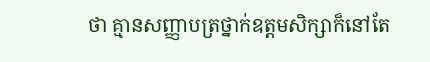ថា គ្មានសញ្ញាបត្រថ្នាក់ឧត្តមសិក្សាក៏នៅតែ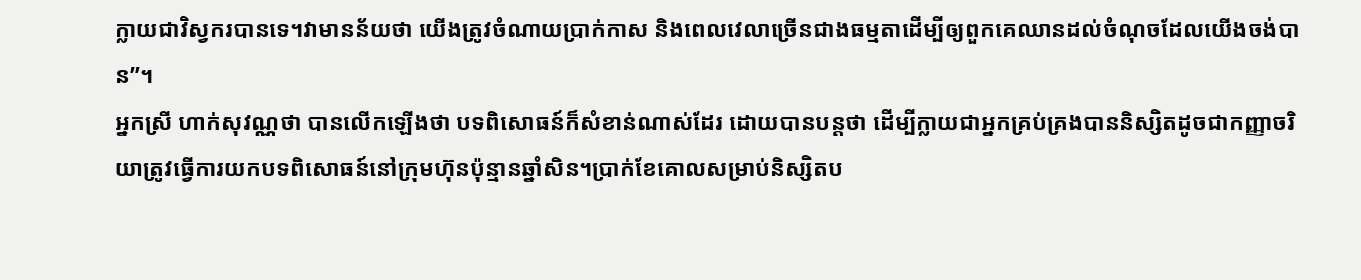ក្លាយជាវិស្វករបានទេ។វាមានន័យថា យើងត្រូវចំណាយប្រាក់កាស និងពេលវេលាច្រើនជាងធម្មតាដើម្បីឲ្យពួកគេឈានដល់ចំណុចដែលយើងចង់បាន”។
អ្នកស្រី ហាក់សុវណ្ណថា បានលើកឡើងថា បទពិសោធន៍ក៏សំខាន់ណាស់ដែរ ដោយបានបន្តថា ដើម្បីក្លាយជាអ្នកគ្រប់គ្រងបាននិស្សិតដូចជាកញ្ញាចរិយាត្រូវធ្វើការយកបទពិសោធន៍នៅក្រុមហ៊ុនប៉ុន្មានឆ្នាំសិន។ប្រាក់ខែគោលសម្រាប់និស្សិតប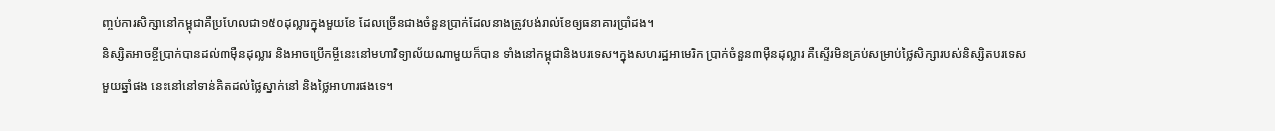ញ្ចប់ការសិក្សានៅកម្ពុជាគឺប្រហែលជា១៥០ដុល្លារក្នុងមួយខែ ដែលច្រើនជាងចំនួនប្រាក់ដែលនាងត្រូវបង់រាល់ខែឲ្យធនាគារប្រាំដង។
និស្សិតអាចខ្ចីប្រាក់បានដល់៣ម៉ឺនដុល្លារ និងអាចប្រើកម្ចីនេះនៅមហាវិទ្យាល័យណាមួយក៏បាន ទាំងនៅកម្ពុជានិងបរទេស។ក្នុងសហរដ្ឋអាមេរិក ប្រាក់ចំនួន៣ម៉ឺនដុល្លារ គឺស្ទើរមិនគ្រប់សម្រាប់ថ្លៃសិក្សារបស់និស្សិតបរទេសមួយឆ្នាំផង នេះនៅនៅទាន់គិតដល់ថ្លៃស្នាក់នៅ និងថ្លៃអាហារផងទេ។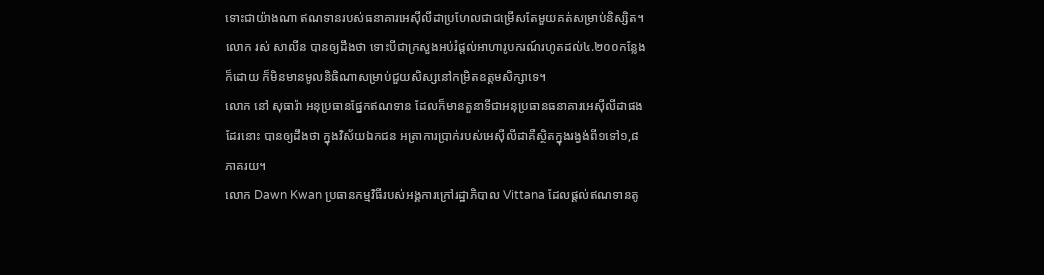ទោះជាយ៉ាងណា ឥណទានរបស់ធនាគារអេស៊ីលីដាប្រហែលជាជម្រើសតែមួយគត់សម្រាប់និស្សិត។លោក រស់ សាលីន បានឲ្យដឹងថា ទោះបីជាក្រសួងអប់រំផ្ដល់អាហារូបករណ៍រហូតដល់៤.២០០កន្លែងក៏ដោយ ក៏មិនមានមូលនិធិណាសម្រាប់ជួយសិស្សនៅកម្រិតឧត្តមសិក្សាទេ។
លោក នៅ សុធារ៉ា អនុប្រធានផ្នែកឥណទាន ដែលក៏មានតួនាទីជាអនុប្រធានធនាគារអេស៊ីលីដាផងដែរនោះ បានឲ្យដឹងថា ក្នុងវិស័យឯកជន អត្រាការប្រាក់របស់អេស៊ីលីដាគឺស្ថិតក្នុងរង្វង់ពី១ទៅ១,៨ភាគរយ។
លោក Dawn Kwan ប្រធានកម្មវិធីរបស់អង្គការក្រៅរដ្ឋាភិបាល Vittana ដែលផ្ដល់ឥណទានតូ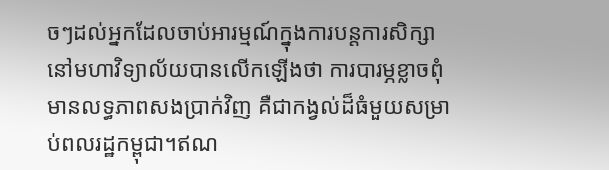ចៗដល់អ្នកដែលចាប់អារម្មណ៍ក្នុងការបន្តការសិក្សានៅមហាវិទ្យាល័យបានលើកឡើងថា ការបារម្ភខ្លាចពុំមានលទ្ធភាពសងប្រាក់វិញ គឺជាកង្វល់ដ៏ធំមួយសម្រាប់ពលរដ្ឋកម្ពុជា។ឥណ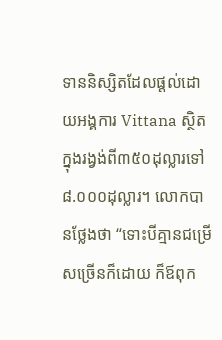ទាននិស្សិតដែលផ្ដល់ដោយអង្គការ Vittana ស្ថិតក្នុងរង្វង់ពី៣៥០ដុល្លារទៅ៨.០០០ដុល្លារ។ លោកបានថ្លែងថា “ទោះបីគ្មានជម្រើសច្រើនក៏ដោយ ក៏ឪពុក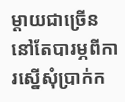ម្ដាយជាច្រើននៅតែបារម្ភពីការស្នើសុំប្រាក់ក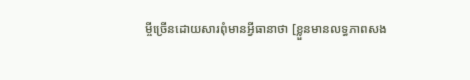ម្ចីច្រើនដោយសារពុំមានអ្វីធានាថា [ខ្លួនមានលទ្ធភាពសង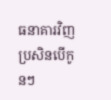ធនាគារវិញ ប្រសិនបើកូនៗ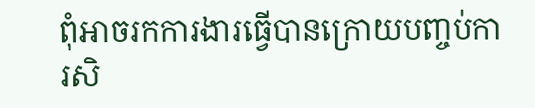ពុំអាចរកការងារធ្វើបានក្រោយបញ្ចប់ការសិ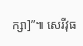ក្សា]”៕ សេរីវុធ